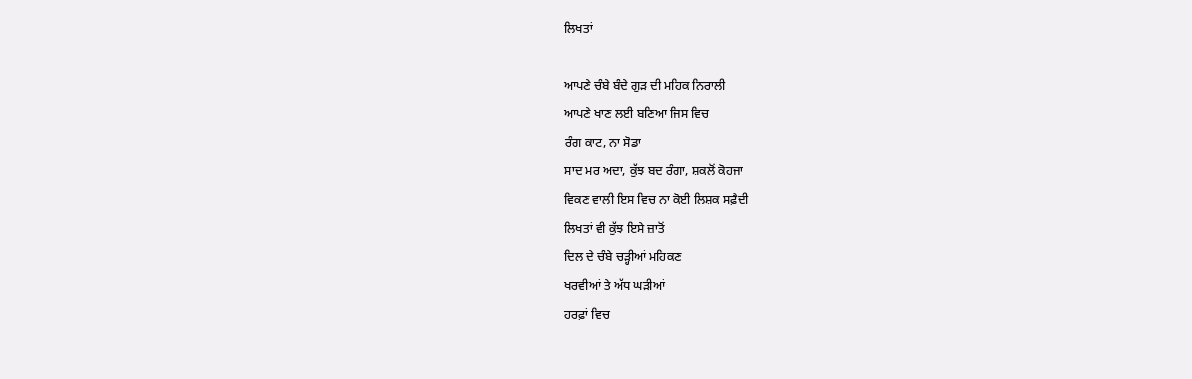ਲਿਖਤਾਂ

ਆਪਣੇ ਚੰਬੇ ਬੰਦੇ ਗੁੜ ਦੀ ਮਹਿਕ ਨਿਰਾਲੀ
ਆਪਣੇ ਖਾਣ ਲਈ ਬਣਿਆ ਜਿਸ ਵਿਚ
ਰੰਗ ਕਾਟ, ਨਾ ਸੋਡਾ
ਸਾਦ ਮਰ ਅਦਾ, ਕੁੱਝ ਬਦ ਰੰਗਾ, ਸ਼ਕਲੋਂ ਕੋਹਜਾ
ਵਿਕਣ ਵਾਲੀ ਇਸ ਵਿਚ ਨਾ ਕੋਈ ਲਿਸ਼ਕ ਸਫ਼ੈਦੀ
ਲਿਖਤਾਂ ਵੀ ਕੁੱਝ ਇਸੇ ਜ਼ਾਤੋਂ
ਦਿਲ ਦੇ ਚੰਬੇ ਚੜ੍ਹੀਆਂ ਮਹਿਕਣ
ਖਰਵੀਆਂ ਤੇ ਅੱਧ ਘੜੀਆਂ
ਹਰਫ਼ਾਂ ਵਿਚ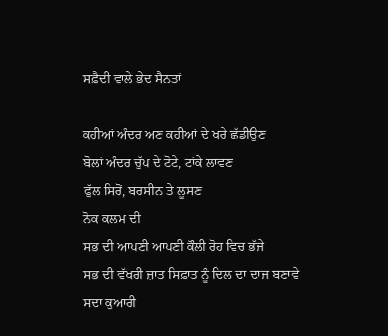ਸਫ਼ੈਦੀ ਵਾਲੇ ਭੇਦ ਸੈਨਤਾਂ

ਕਹੀਆਂ ਅੰਦਰ ਅਣ ਕਹੀਆਂ ਦੇ ਖਰੇ ਛੱਡੀਉਣ
ਬੋਲਾਂ ਅੰਦਰ ਚੁੱਪ ਦੇ ਟੋਟੇ, ਟਾਂਕੇ ਲਾਵਣ
ਫੁੱਲ ਸਿਰੋਂ, ਬਰਸੀਨ ਤੇ ਲੂਸਣ
ਨੋਕ ਕਲਮ ਦੀ
ਸਭ ਦੀ ਆਪਣੀ ਆਪਣੀ ਕੌਲੀ ਰੋਹ ਵਿਚ ਭੱਜੇ
ਸਭ ਦੀ ਵੱਖਰੀ ਜ਼ਾਤ ਸਿਫ਼ਾਤ ਨੂੰ ਦਿਲ ਦਾ ਦਾਜ ਬਣਾਵੇ
ਸਦਾ ਕੁਆਰੀ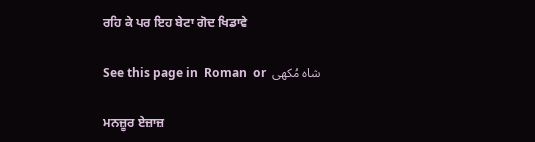ਰਹਿ ਕੇ ਪਰ ਇਹ ਬੇਟਾ ਗੋਦ ਖਿਡਾਵੇ

See this page in  Roman  or  شاہ مُکھی

ਮਨਜ਼ੂਰ ਏਜ਼ਾਜ਼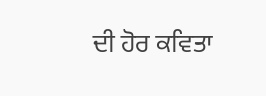ਦੀ ਹੋਰ ਕਵਿਤਾ